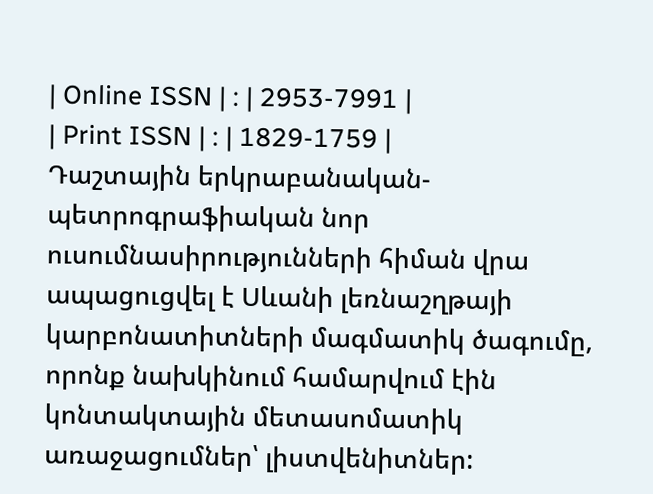| Online ISSN | : | 2953-7991 |
| Print ISSN | : | 1829-1759 |
Դաշտային երկրաբանական-պետրոգրաֆիական նոր ուսումնասիրությունների հիման վրա ապացուցվել է Սևանի լեռնաշղթայի կարբոնատիտների մագմատիկ ծագումը, որոնք նախկինում համարվում էին կոնտակտային մետասոմատիկ առաջացումներ՝ լիստվենիտներ: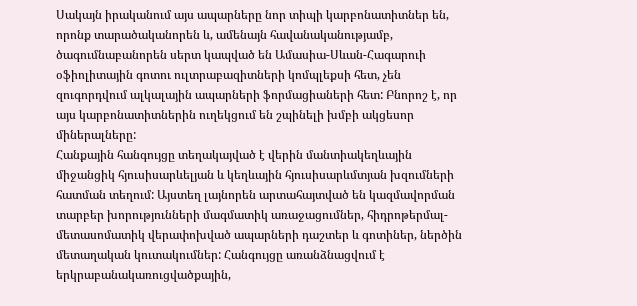Սակայն իրականում այս ապարները նոր տիպի կարբոնատիտներ են, որոնք տարածականորեն և, ամենայն հավանականությամբ, ծագումնաբանորեն սերտ կապված են Ամասիա-Սևան-Հագարուի օֆիոլիտային գոտու ուլտրաբազիտների կոմպլեքսի հետ, չեն զուգորդվում ալկալային ապարների ֆորմացիաների հետ: Բնորոշ է, որ այս կարբոնատիտներին ուղեկցում են շպինելի խմբի ակցեսոր միներալները:
Հանքային հանգույցը տեղակայված է վերին մանտիակեղևային միջանցիկ հյուսիսարևելյան և կեղևային հյուսիսարևմտյան խզումների հատման տեղում: Այստեղ լայնորեն արտահայտված են կազմավորման տարբեր խորությունների մագմատիկ առաջացումներ, հիդրոթերմալ-մետասոմատիկ վերափոխված ապարների դաշտեր և գոտիներ, ներծին մետաղական կուտակումներ: Հանգույցը առանձնացվում է երկրաբանակառուցվածքային,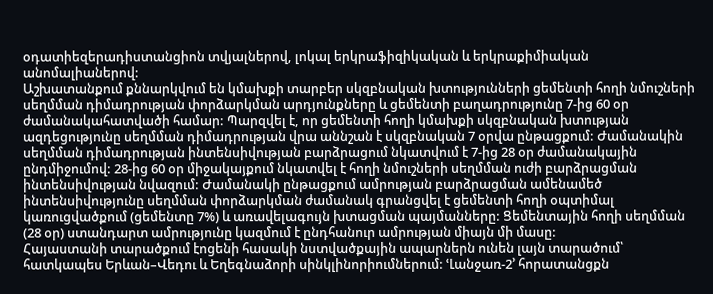օդատիեզերադիստանցիոն տվյալներով, լոկալ երկրաֆիզիկական և երկրաքիմիական անոմալիաներով:
Աշխատանքում քննարկվում են կմախքի տարբեր սկզբնական խտությունների ցեմենտի հողի նմուշների սեղմման դիմադրության փորձարկման արդյունքները և ցեմենտի բաղադրությունը 7-ից 60 օր ժամանակահատվածի համար: Պարզվել է, որ ցեմենտի հողի կմախքի սկզբնական խտության ազդեցությունը սեղմման դիմադրության վրա աննշան է սկզբնական 7 օրվա ընթացքում: Ժամանակին սեղմման դիմադրության ինտենսիվության բարձրացում նկատվում է 7-ից 28 օր ժամանակային ընդմիջումով: 28-ից 60 օր միջակայքում նկատվել է հողի նմուշների սեղմման ուժի բարձրացման ինտենսիվության նվազում: Ժամանակի ընթացքում ամրության բարձրացման ամենամեծ ինտենսիվությունը սեղմման փորձարկման ժամանակ գրանցվել է ցեմենտի հողի օպտիմալ կառուցվածքում (ցեմենտը 7%) և առավելագույն խտացման պայմանները: Ցեմենտային հողի սեղմման (28 օր) ստանդարտ ամրությունը կազմում է ընդհանուր ամրության միայն մի մասը:
Հայաստանի տարածքում էոցենի հասակի նստվածքային ապարներն ունեն լայն տարածում՝ հատկապես Երևան–Վեդու և Եղեգնաձորի սինկլինորիումներում: ՙԼանջառ-2՚ հորատանցքն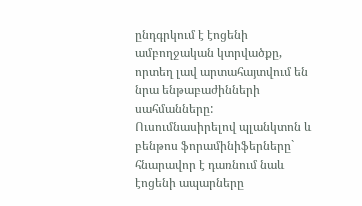ընդգրկում է էոցենի ամբողջական կտրվածքը, որտեղ լավ արտահայտվում են նրա ենթաբաժինների սահմանները: Ուսումնասիրելով պլանկտոն և բենթոս ֆորամինիֆերները` հնարավոր է դառնում նաև էոցենի ապարները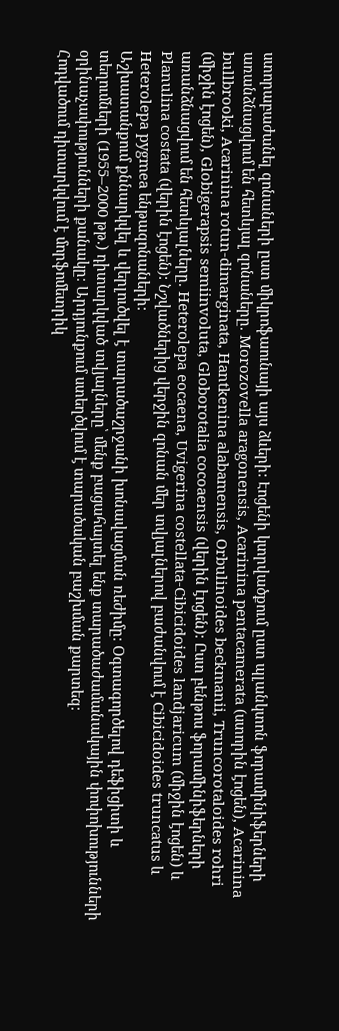ստորաբաժանել զոնաների ըստ միկրոֆաունայի այս ձևերի: Էոցենի կտրվածքում ըստ պլանկտոն ֆորամինիֆերների առանձնացվում են հետևյալ զոնաները. Morozovella aragonensis, Acarinina pentacamerata (ստորին էոցեն), Acarinina bullbrooki, Acarinina rotun-dimarginata, Hantkenina alabamensis, Orbulinoides beckmanii, Truncorotaloides rohri (միջին էոցեն), Globigerapsis semiinvoluta, Globorotalia cocoaensis (վերին էոցեն): Ըստ բենթոս ֆորամինիֆերների առանձնացվում են հետևյալները. Heterolepa eocaena, Uvigerina costellata-Cibicidoides landjaricum (միջին էոցեն) և Planulina costata (վերին էոցեն): Նշվածներից վերջին զոնան մեր տվյալներով բաժանվում է Cibicidoides truncatus և Heterolepa pygmea ենթազոնաների:
Աշխատանքում քննարկվել և վերլուծվել է տարածաշրջանի խոնավացման ռեժիմը։ Օգտագործելով դեֆիցիտի և տեղումների (1955–2000 թթ.) դիտարկված տվյալները՝ մենք բացահայտել ենք տարածաժամանակային փոփոխությունների օրինաչափությունների քանակը։ Արդյունքում ստեղծվում է տարածական բաշխման քարտեզ։
Հոդվածում դիտարկվում է մորֆոմետրիկ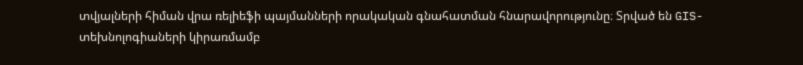տվյալների հիման վրա ռելիեֆի պայմանների որակական գնահատման հնարավորությունը։ Տրված են GIS-տեխնոլոգիաների կիրառմամբ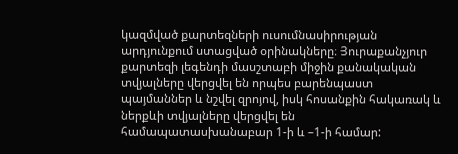կազմված քարտեզների ուսումնասիրության արդյունքում ստացված օրինակները։ Յուրաքանչյուր քարտեզի լեգենդի մասշտաբի միջին քանակական տվյալները վերցվել են որպես բարենպաստ պայմաններ և նշվել զրոյով, իսկ հոսանքին հակառակ և ներքևի տվյալները վերցվել են համապատասխանաբար 1-ի և –1-ի համար: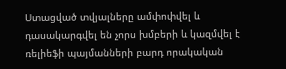Ստացված տվյալները ամփոփվել և դասակարգվել են չորս խմբերի և կազմվել է ռելիեֆի պայմանների բարդ որակական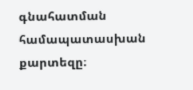գնահատման համապատասխան քարտեզը։